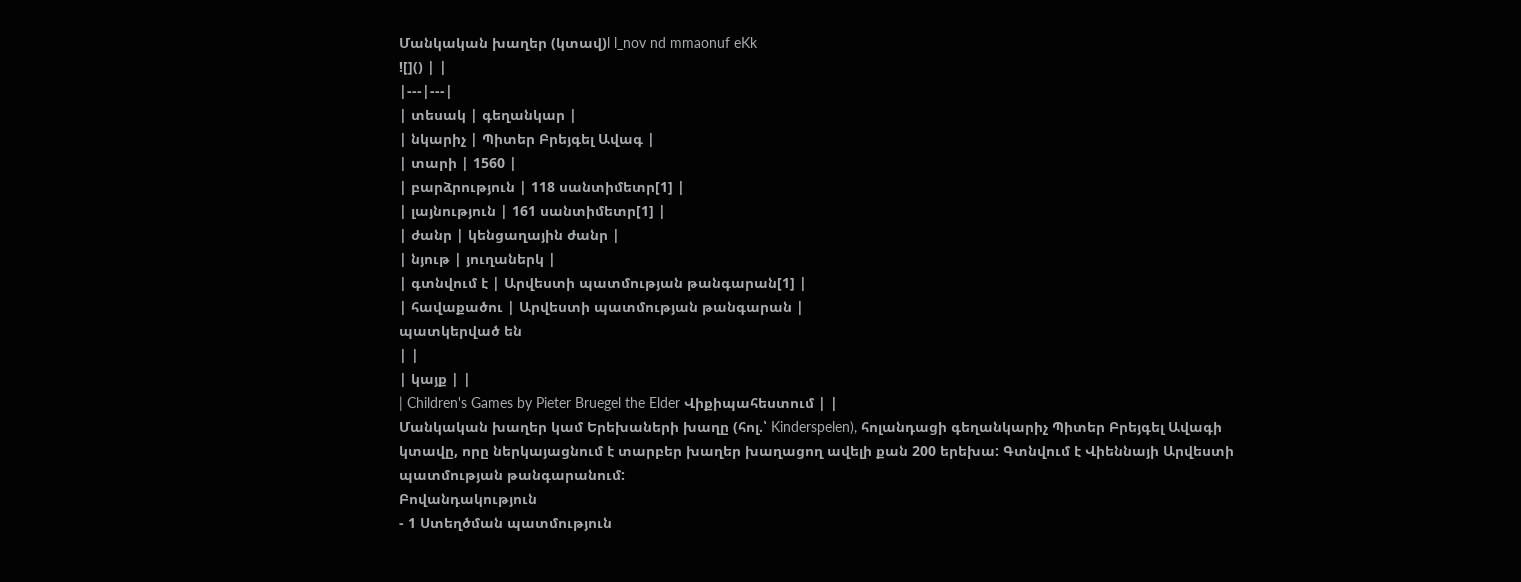Մանկական խաղեր (կտավ)l l_nov nd mmaonuf eKk
![]() | |
|---|---|
| տեսակ | գեղանկար |
| նկարիչ | Պիտեր Բրեյգել Ավագ |
| տարի | 1560 |
| բարձրություն | 118 սանտիմետր[1] |
| լայնություն | 161 սանտիմետր[1] |
| ժանր | կենցաղային ժանր |
| նյութ | յուղաներկ |
| գտնվում է | Արվեստի պատմության թանգարան[1] |
| հավաքածու | Արվեստի պատմության թանգարան |
պատկերված են
| |
| կայք | |
| Children's Games by Pieter Bruegel the Elder Վիքիպահեստում | |
Մանկական խաղեր կամ Երեխաների խաղը (հոլ.՝ Kinderspelen), հոլանդացի գեղանկարիչ Պիտեր Բրեյգել Ավագի կտավը, որը ներկայացնում է տարբեր խաղեր խաղացող ավելի քան 200 երեխա: Գտնվում է Վիեննայի Արվեստի պատմության թանգարանում:
Բովանդակություն
- 1 Ստեղծման պատմություն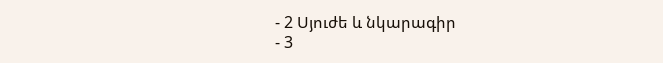- 2 Սյուժե և նկարագիր
- 3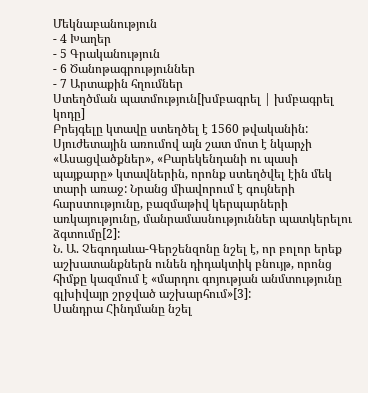Մեկնաբանություն
- 4 Խաղեր
- 5 Գրականություն
- 6 Ծանոթագրություններ
- 7 Արտաքին հղումներ
Ստեղծման պատմություն[խմբագրել | խմբագրել կոդը]
Բրեյգելը կտավը ստեղծել է 1560 թվականին: Սյուժետային առումով այն շատ մոտ է նկարչի «Ասացվածքներ», «Բարեկենդանի ու պասի պայքարը» կտավներին, որոնք ստեղծվել էին մեկ տարի առաջ: Նրանց միավորում է գույների հարստությունը, բազմաթիվ կերպարների առկայությունը, մանրամասնություններ պատկերելու ձգտումը[2]:
Ն. Ա. Չեգոդաևա-Գերշենզոնը նշել է, որ բոլոր երեք աշխատանքներն ունեն դիդակտիկ բնույթ, որոնց հիմքը կազմում է «մարդու գոյության անմտությունը գլխիվայր շրջված աշխարհում»[3]:
Սանդրա Հինդմանը նշել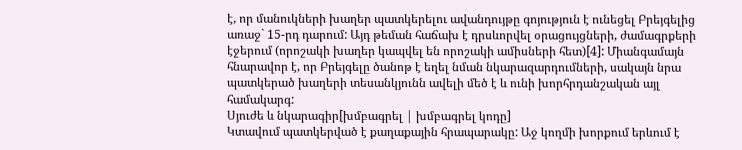է, որ մանուկների խաղեր պատկերելու ավանդույթը գոյություն է ունեցել Բրեյգելից առաջ` 15-րդ դարում: Այդ թեման հաճախ է դրսևորվել օրացույցների, ժամագրքերի էջերում (որոշակի խաղեր կապվել են որոշակի ամիսների հետ)[4]: Միանգամայն հնարավոր է, որ Բրեյգելը ծանոթ է եղել նման նկարազարդումների, սակայն նրա պատկերած խաղերի տեսանկյունն ավելի մեծ է և ունի խորհրդանշական այլ համակարգ:
Սյուժե և նկարագիր[խմբագրել | խմբագրել կոդը]
Կտավում պատկերված է քաղաքային հրապարակը: Աջ կողմի խորքում երևում է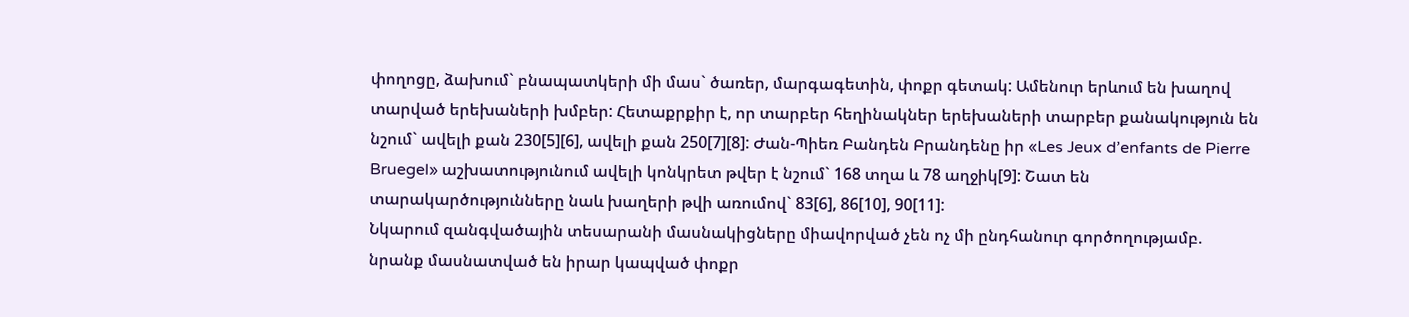փողոցը, ձախում` բնապատկերի մի մաս` ծառեր, մարգագետին, փոքր գետակ: Ամենուր երևում են խաղով տարված երեխաների խմբեր: Հետաքրքիր է, որ տարբեր հեղինակներ երեխաների տարբեր քանակություն են նշում` ավելի քան 230[5][6], ավելի քան 250[7][8]: Ժան-Պիեռ Բանդեն Բրանդենը իր «Les Jeux d’enfants de Pierre Bruegel» աշխատությունում ավելի կոնկրետ թվեր է նշում` 168 տղա և 78 աղջիկ[9]: Շատ են տարակարծությունները նաև խաղերի թվի առումով` 83[6], 86[10], 90[11]:
Նկարում զանգվածային տեսարանի մասնակիցները միավորված չեն ոչ մի ընդհանուր գործողությամբ. նրանք մասնատված են իրար կապված փոքր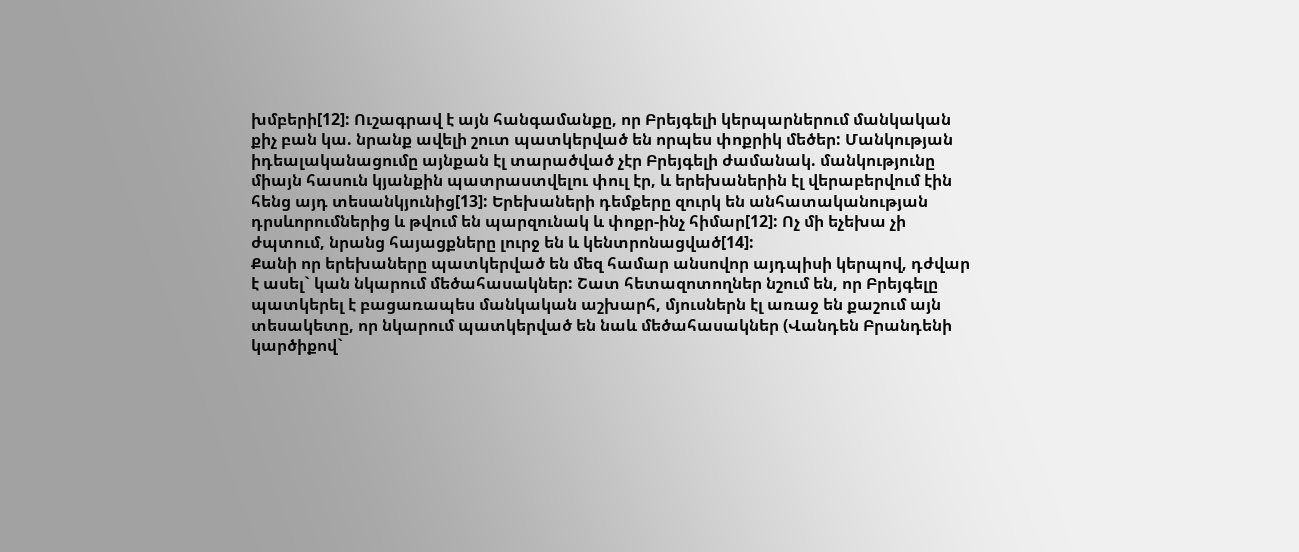խմբերի[12]: Ուշագրավ է այն հանգամանքը, որ Բրեյգելի կերպարներում մանկական քիչ բան կա. նրանք ավելի շուտ պատկերված են որպես փոքրիկ մեծեր: Մանկության իդեալականացումը այնքան էլ տարածված չէր Բրեյգելի ժամանակ. մանկությունը միայն հասուն կյանքին պատրաստվելու փուլ էր, և երեխաներին էլ վերաբերվում էին հենց այդ տեսանկյունից[13]: Երեխաների դեմքերը զուրկ են անհատականության դրսևորումներից և թվում են պարզունակ և փոքր-ինչ հիմար[12]: Ոչ մի եչեխա չի ժպտում, նրանց հայացքները լուրջ են և կենտրոնացված[14]:
Քանի որ երեխաները պատկերված են մեզ համար անսովոր այդպիսի կերպով, դժվար է ասել` կան նկարում մեծահասակներ: Շատ հետազոտողներ նշում են, որ Բրեյգելը պատկերել է բացառապես մանկական աշխարհ, մյուսներն էլ առաջ են քաշում այն տեսակետը, որ նկարում պատկերված են նաև մեծահասակներ (Վանդեն Բրանդենի կարծիքով`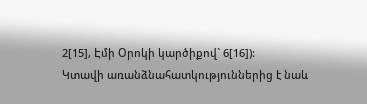2[15], Էմի Օրոկի կարծիքով` 6[16]):
Կտավի առանձնահատկություններից է նաև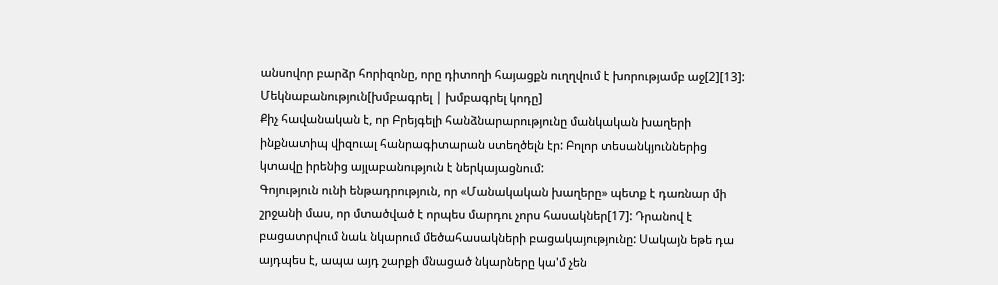անսովոր բարձր հորիզոնը, որը դիտողի հայացքն ուղղվում է խորությամբ աջ[2][13]:
Մեկնաբանություն[խմբագրել | խմբագրել կոդը]
Քիչ հավանական է, որ Բրեյգելի հանձնարարությունը մանկական խաղերի ինքնատիպ վիզուալ հանրագիտարան ստեղծելն էր: Բոլոր տեսանկյուններից կտավը իրենից այլաբանություն է ներկայացնում:
Գոյություն ունի ենթադրություն, որ «Մանակական խաղերը» պետք է դառնար մի շրջանի մաս, որ մտածված է որպես մարդու չորս հասակներ[17]: Դրանով է բացատրվում նաև նկարում մեծահասակների բացակայությունը: Սակայն եթե դա այդպես է, ապա այդ շարքի մնացած նկարները կա'մ չեն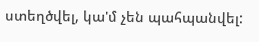ստեղծվել, կա'մ չեն պահպանվել: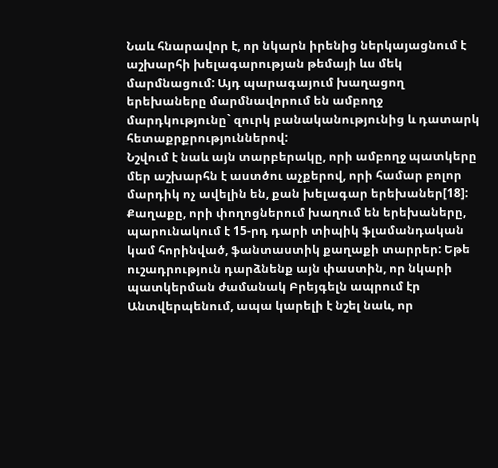Նաև հնարավոր է, որ նկարն իրենից ներկայացնում է աշխարհի խելագարության թեմայի ևս մեկ մարմնացում: Այդ պարագայում խաղացող երեխաները մարմնավորում են ամբողջ մարդկությունը` զուրկ բանականությունից և դատարկ հետաքրքրություններով:
Նշվում է նաև այն տարբերակը, որի ամբողջ պատկերը մեր աշխարհն է աստծու աչքերով, որի համար բոլոր մարդիկ ոչ ավելին են, քան խելագար երեխաներ[18]:
Քաղաքը, որի փողոցներում խաղում են երեխաները, պարունակում է 15-րդ դարի տիպիկ ֆլամանդական կամ հորինված, ֆանտաստիկ քաղաքի տարրեր: Եթե ուշադրություն դարձնենք այն փաստին, որ նկարի պատկերման ժամանակ Բրեյգելն ապրում էր Անտվերպենում, ապա կարելի է նշել նաև, որ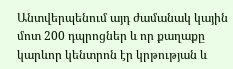Անտվերպենում այդ ժամանակ կային մոտ 200 դպրոցներ և որ քաղաքը կարևոր կենտրոն էր կրթության և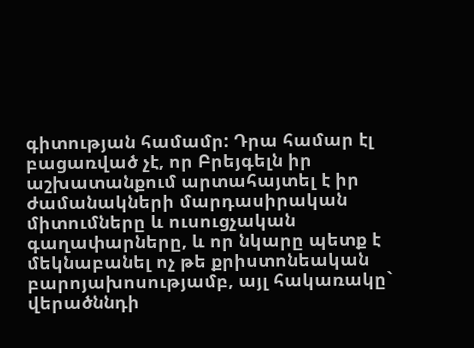գիտության համամր: Դրա համար էլ բացառված չէ, որ Բրեյգելն իր աշխատանքում արտահայտել է իր ժամանակների մարդասիրական միտումները և ուսուցչական գաղափարները, և որ նկարը պետք է մեկնաբանել ոչ թե քրիստոնեական բարոյախոսությամբ, այլ հակառակը` վերածննդի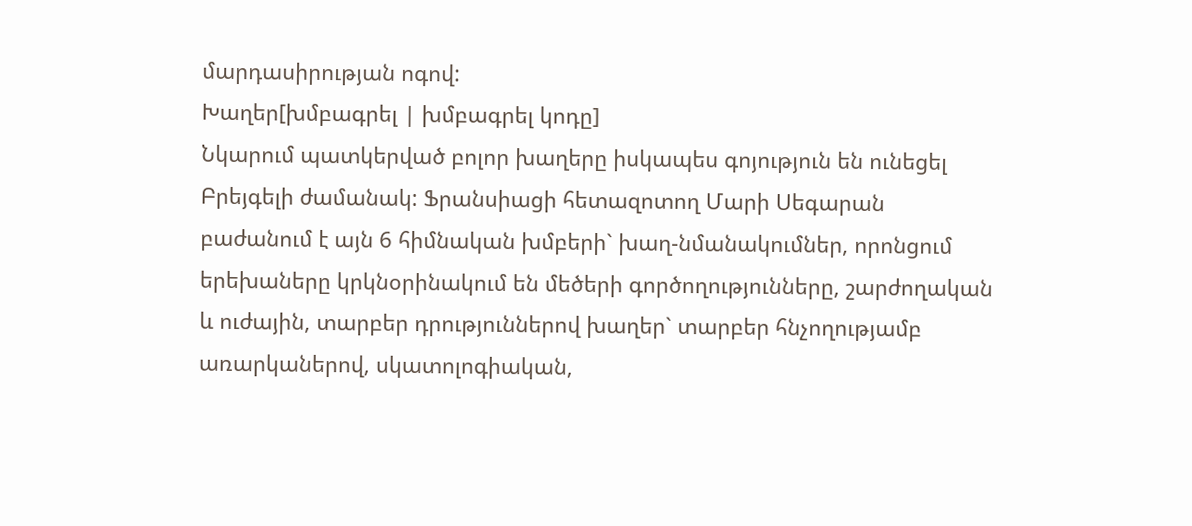մարդասիրության ոգով:
Խաղեր[խմբագրել | խմբագրել կոդը]
Նկարում պատկերված բոլոր խաղերը իսկապես գոյություն են ունեցել Բրեյգելի ժամանակ: Ֆրանսիացի հետազոտող Մարի Սեգարան բաժանում է այն 6 հիմնական խմբերի` խաղ-նմանակումներ, որոնցում երեխաները կրկնօրինակում են մեծերի գործողությունները, շարժողական և ուժային, տարբեր դրություններով խաղեր` տարբեր հնչողությամբ առարկաներով, սկատոլոգիական,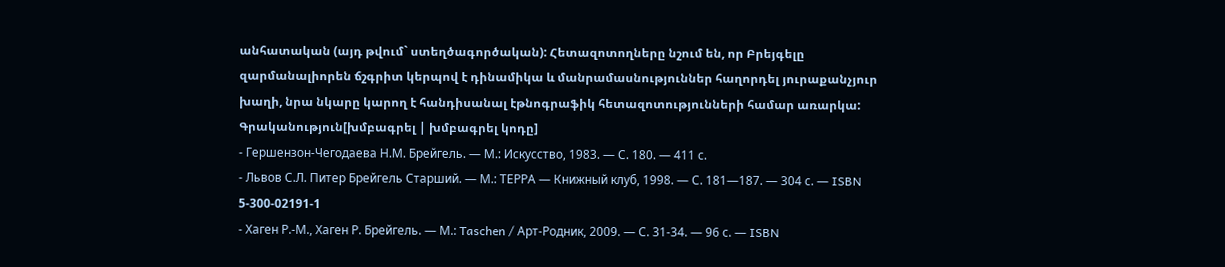անհատական (այդ թվում` ստեղծագործական): Հետազոտողները նշում են, որ Բրեյգելը զարմանալիորեն ճշգրիտ կերպով է դինամիկա և մանրամասնություններ հաղորդել յուրաքանչյուր խաղի, նրա նկարը կարող է հանդիսանալ էթնոգրաֆիկ հետազոտությունների համար առարկա:
Գրականություն[խմբագրել | խմբագրել կոդը]
- Гершензон-Чегодаева Н.М. Брейгель. — М.: Искусство, 1983. — С. 180. — 411 с.
- Львов С.Л. Питер Брейгель Старший. — М.: ТЕРРА — Книжный клуб, 1998. — С. 181—187. — 304 с. — ISBN 5-300-02191-1
- Хаген Р.-М., Хаген Р. Брейгель. — М.: Taschen / Арт-Родник, 2009. — С. 31-34. — 96 с. — ISBN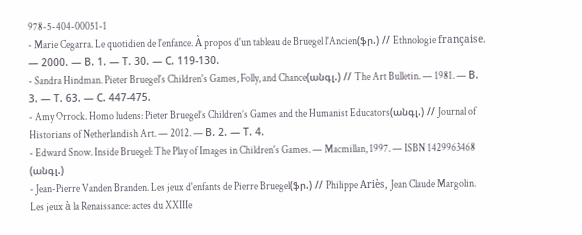978-5-404-00051-1
- Marie Cegarra. Le quotidien de l'enfance. À propos d'un tableau de Bruegel l'Ancien(ֆր.) // Ethnologie française. — 2000. — В. 1. — Т. 30. — С. 119-130.
- Sandra Hindman. Pieter Bruegel's Children's Games, Folly, and Chance(անգլ.) // The Art Bulletin. — 1981. — В. 3. — Т. 63. — С. 447-475.
- Amy Orrock. Homo ludens: Pieter Bruegel’s Children’s Games and the Humanist Educators(անգլ.) // Journal of Historians of Netherlandish Art. — 2012. — В. 2. — Т. 4.
- Edward Snow. Inside Bruegel: The Play of Images in Children's Games. — Macmillan, 1997. — ISBN 1429963468 (անգլ.)
- Jean-Pierre Vanden Branden. Les jeux d'enfants de Pierre Bruegel(ֆր.) // Philippe Ariès, Jean Claude Margolin. Les jeux à la Renaissance: actes du XXIIIe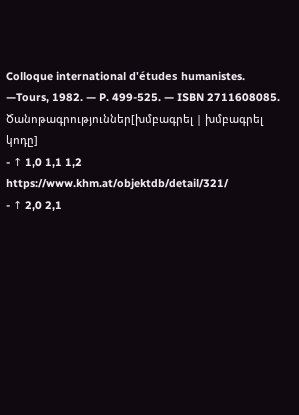Colloque international d'études humanistes. —Tours, 1982. — P. 499-525. — ISBN 2711608085.
Ծանոթագրություններ[խմբագրել | խմբագրել կոդը]
- ↑ 1,0 1,1 1,2 https://www.khm.at/objektdb/detail/321/
- ↑ 2,0 2,1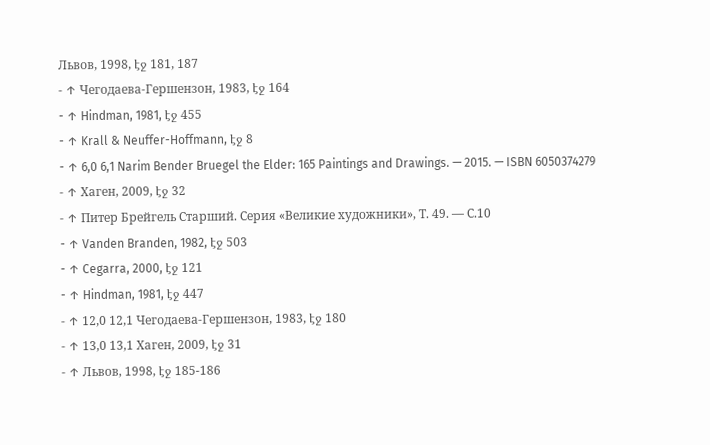Львов, 1998, էջ 181, 187
- ↑ Чегодаева-Гершензон, 1983, էջ 164
- ↑ Hindman, 1981, էջ 455
- ↑ Krall & Neuffer-Hoffmann, էջ 8
- ↑ 6,0 6,1 Narim Bender Bruegel the Elder: 165 Paintings and Drawings. — 2015. — ISBN 6050374279
- ↑ Хаген, 2009, էջ 32
- ↑ Питер Брейгель Старший. Серия «Великие художники», Т. 49. — С.10
- ↑ Vanden Branden, 1982, էջ 503
- ↑ Cegarra, 2000, էջ 121
- ↑ Hindman, 1981, էջ 447
- ↑ 12,0 12,1 Чегодаева-Гершензон, 1983, էջ 180
- ↑ 13,0 13,1 Хаген, 2009, էջ 31
- ↑ Львов, 1998, էջ 185-186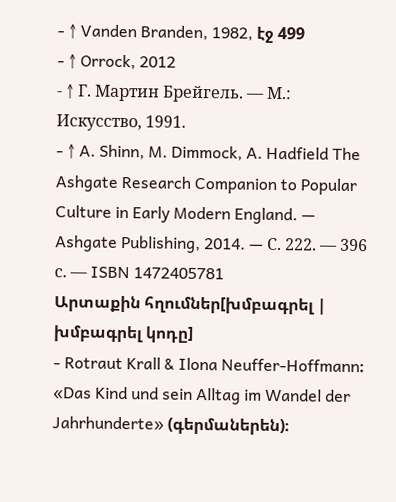- ↑ Vanden Branden, 1982, էջ 499
- ↑ Orrock, 2012
- ↑ Г. Мартин Брейгель. — М.: Искусство, 1991.
- ↑ A. Shinn, M. Dimmock, A. Hadfield The Ashgate Research Companion to Popular Culture in Early Modern England. — Ashgate Publishing, 2014. — С. 222. — 396 с. — ISBN 1472405781
Արտաքին հղումներ[խմբագրել | խմբագրել կոդը]
- Rotraut Krall & Ilona Neuffer-Hoffmann։ «Das Kind und sein Alltag im Wandel der Jahrhunderte» (գերմաներեն)։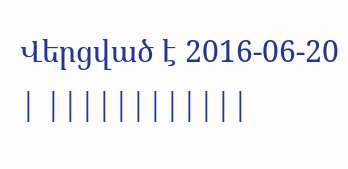Վերցված է 2016-06-20
| ||||||||||||